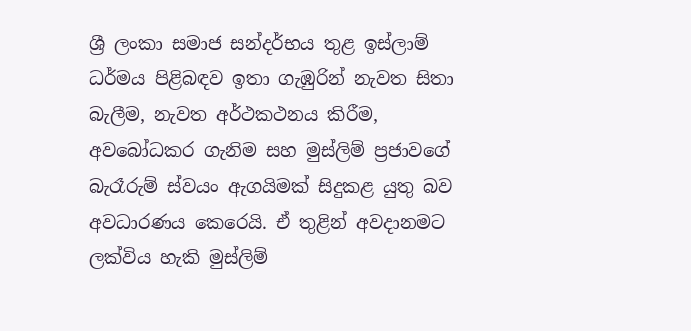ශ්‍රී ලංකා සමාජ සන්දර්භය තුළ ඉස්ලාම් ධර්මය පිළිබඳව ඉතා ගැඹුරින් නැවත සිතා බැලීම, නැවත අර්ථකථනය කිරීම, අවබෝධකර ගැනිම සහ මුස්ලිම් ප්‍රජාවගේ බැරෑරුම් ස්වයං ඇගයිමක් සිදුකළ යුතු බව අවධාරණය කෙරෙයි. ඒ තුළින් අවදානමට ලක්විය හැකි මුස්ලිම්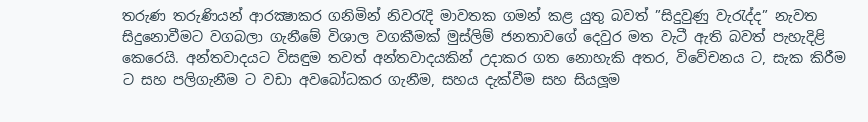තරුණ තරුණියන් ආරක්‍ෂාකර ගනිමින් නිවරැදි මාවතක ගමන් කළ යුතු බවත් ”සිදුවුණු වැරැද්ද” නැවත සිදුනොවීමට වගබලා ගැනීමේ විශාල වගකීමක් මුස්ලිම් ජනතාවගේ දෙවුර මත වැටී ඇති බවත් පැහැදිළි කෙරෙයි. අන්තවාදයට විසඳුම තවත් අන්තවාදයකින් උදාකර ගත නොහැකි අතර, විවේචනය ට, සැක කිරීම ට සහ පලිගැනීම ට වඩා අවබෝධකර ගැනීම, සහය දැක්වීම සහ සියලූම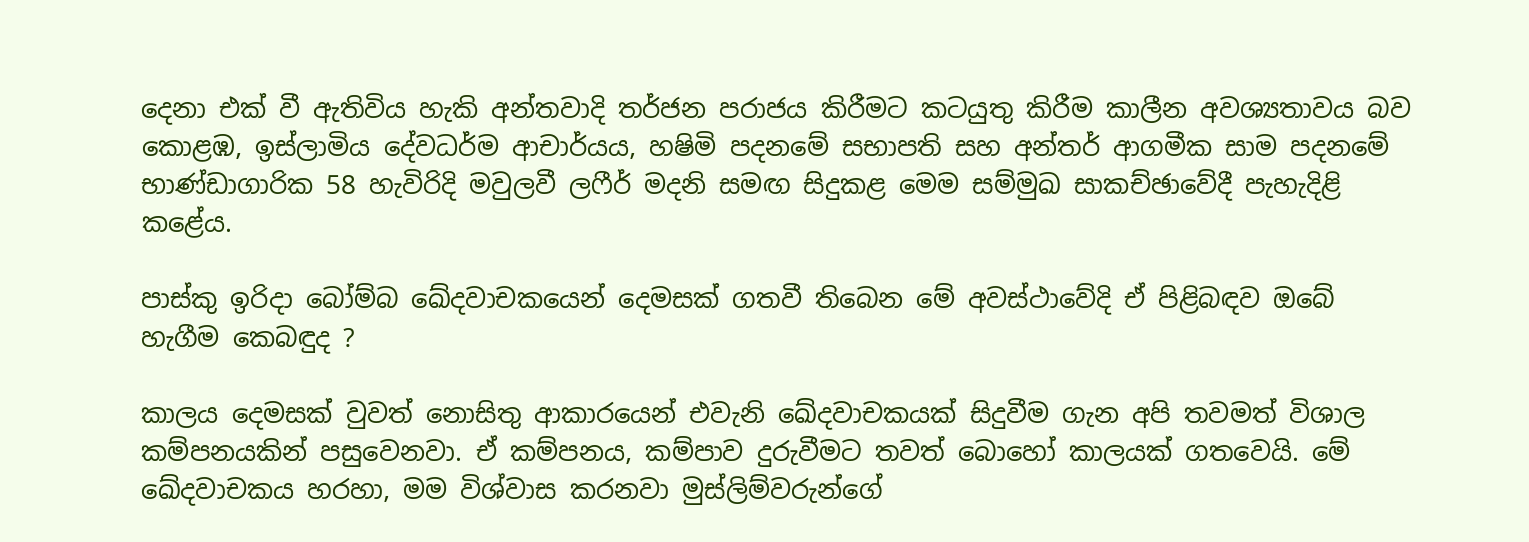දෙනා එක් වී ඇතිවිය හැකි අන්තවාදි තර්ජන පරාජය කිරීමට කටයුතු කිරීම කාලීන අවශ්‍යතාවය බව කොළඹ, ඉස්ලාමිය දේවධර්ම ආචාර්යය, හෂිමි පදනමේ සභාපති සහ අන්තර් ආගමීක සාම පදනමේ භාණ්ඩාගාරික 58 හැවිරිදි මවුලවී ලෆීර් මදනි සමඟ සිදුකළ මෙම සම්මුඛ සාකච්ඡාවේදී පැහැදිළි කළේය.

පාස්කු ඉරිදා බෝම්බ ඛේදවාචකයෙන් දෙමසක් ගතවී තිබෙන මේ අවස්ථාවේදි ඒ පිළිබඳව ඔබේ හැගීම කෙබඳුද ?

කාලය දෙමසක් වුවත් නොසිතු ආකාරයෙන් එවැනි ඛේදවාචකයක් සිදුවීම ගැන අපි තවමත් විශාල කම්පනයකින් පසුවෙනවා. ඒ කම්පනය, කම්පාව දුරුවීමට තවත් බොහෝ කාලයක් ගතවෙයි. මේ ඛේදවාචකය හරහා, මම විශ්වාස කරනවා මුස්ලිම්වරුන්ගේ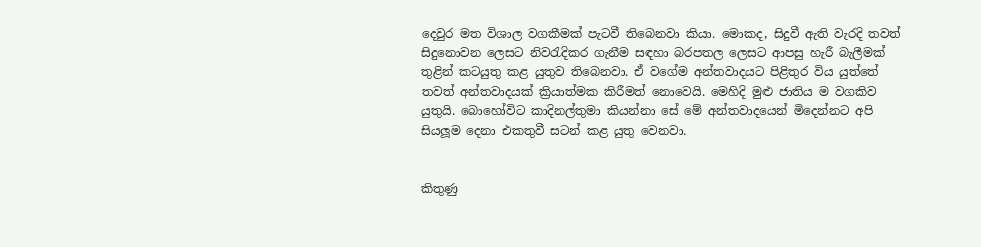දෙවුර මත විශාල වගකීමක් පැටවී තිබෙනවා කියා. මොකද, සිදුවී ඇති වැරදි තවත් සිදුනොවන ලෙසට නිවරැදිකර ගැනීම සඳහා බරපතල ලෙසට ආපසු හැරී බැලීමක් තුළින් කටයුතු කළ යුතුව තිබෙනවා. ඒ වගේම අන්තවාදයට පිළිතුර විය යුත්තේ තවත් අන්තවාදයක් ක්‍රියාත්මක කිරීමත් නොවෙයි. මෙහිදි මුළු ජාතිය ම වගකිව යුතුයි. බොහෝවිට කාදිනල්තුමා කියන්නා සේ මේ අන්තවාදයෙන් මිදෙන්නට අපි සියලූම දෙනා එකතුවී සටන් කළ යුතු වෙනවා.


කිතුණු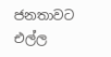ජනතාවට එල්ල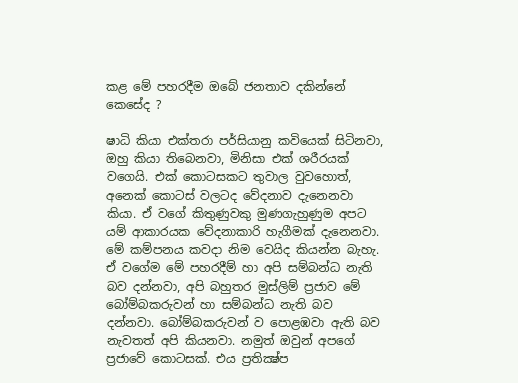කළ මේ පහරදීම ඔබේ ජනතාව දකින්නේ කෙසේද ?

ෂාධි කියා එක්තරා පර්සියානු කවියෙක් සිටිනවා, ඔහු කියා තිබෙනවා, මිනිසා එක් ශරීරයක් වගෙයි. එක් කොටසකට තුවාල වුවහොත්, අනෙක් කොටස් වලටද වේදනාව දැනෙනවා කියා. ඒ වගේ කිතුණුවකු මුණගැහුණුම අපට යම් ආකාරයක වේදනාකාරි හැගීමක් දැනෙනවා. මේ කම්පනය කවදා නිම වෙයිද කියන්න බැහැ. ඒ වගේම මේ පහරදීම් හා අපි සම්බන්ධ නැති බව දන්නවා, අපි බහුතර මුස්ලිම් ප්‍රජාව මේ බෝම්බකරුවන් හා සම්බන්ධ නැති බව දන්නවා. බෝම්බකරුවන් ව පොළඹවා ඇති බව නැවතත් අපි කියනවා. නමුත් ඔවුන් අපගේ ප්‍රජාවේ කොටසක්. එය ප්‍රතික්‍ෂ්ප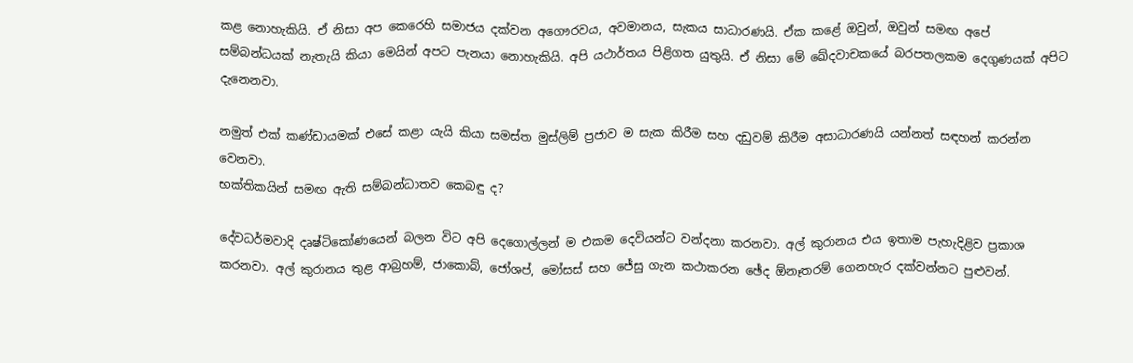කළ නොහැකියි. ඒ නිසා අප කෙරෙහි සමාජය දක්වන අගෞරවය, අවමානය, සැකය සාධාරණයි. ඒක කළේ ඔවුන්, ඔවුන් සමඟ අපේ සම්බන්ධයක් නැතැයි කියා මෙයින් අපට පැනයා නොහැකියි. අපි යථාර්තය පිළිගත යුතුයි. ඒ නිසා මේ ඛේදවාචකයේ බරපතලකම දෙගුණයක් අපිට දැනෙනවා.

නමුත් එක් කණ්ඩායමක් එසේ කළා යැයි කියා සමස්ත මුස්ලිම් ප්‍රජාව ම සැක කිරීම සහ දඩුවම් කිරීම අසාධාරණයි යන්නත් සඳහන් කරන්න වෙනවා.
භක්තිකයින් සමඟ ඇති සම්බන්ධාතව කෙබඳු ද?

දේවධර්මවාදි දෘෂ්ටිකෝණයෙන් බලන විට අපි දෙගොල්ලන් ම එකම දෙවියන්ට වන්දනා කරනවා. අල් කුරානය එය ඉතාම පැහැදිළිව ප්‍රකාශ කරනවා. අල් කුරානය තුළ ආබ්‍රහම්, ජාකොබ්, ජෝශප්, මෝසස් සහ ජේසු ගැන කථාකරන ඡේද ඕනෑතරම් ගෙනහැර දක්වන්නට පුළුවන්.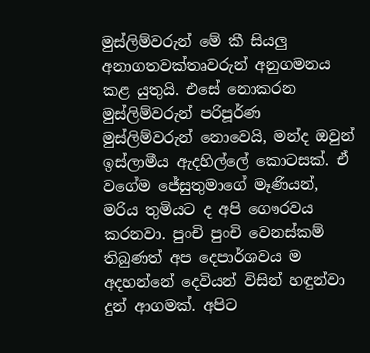මුස්ලිම්වරුන් මේ කී සියලු අනාගතවක්තෘවරුන් අනුගමනය කළ යුතුයි. එසේ නොකරන මුස්ලිම්වරුන් පරිපූර්ණ මුස්ලිම්වරුන් නොවෙයි, මන්ද ඔවුන් ඉස්ලාමීය ඇදහිල්ලේ කොටසක්. ඒ වගේම ජේසුතුමාගේ මෑණියන්, මරිය තුමියට ද අපි ගෞරවය කරනවා. පුංචි පුංචි වෙනස්කම් තිබුණත් අප දෙපාර්ශවය ම අදහන්නේ දෙවියන් විසින් හඳුන්වා දුන් ආගමක්. අපිට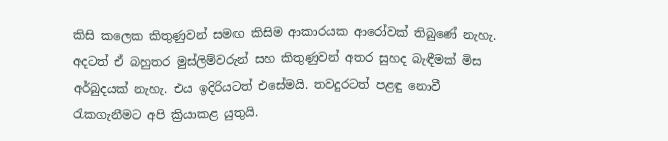කිසි කලෙක කිතුණුවන් සමඟ කිසිම ආකාරයක ආරෝවක් තිබුණේ නැහැ. අදටත් ඒ බහුතර මුස්ලිම්වරුන් සහ කිතුණුවන් අතර සුහද බැඳීමක් මිස අර්බුදයක් නැහැ. එය ඉදිරියටත් එසේමයි. තවදුරටත් පළඳු නොවී රැකගැනීමට අපි ක්‍රියාකළ යුතුයි.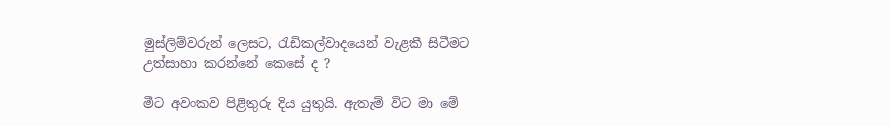මුස්ලිම්වරුන් ලෙසට, රැඩිකල්වාදයෙන් වැළකී සිටීමට උත්සාහා කරන්නේ කෙසේ ද ?

මීට අවංකව පිළිතුරු දිය යුතුයි. ඇතැම් විට මා මේ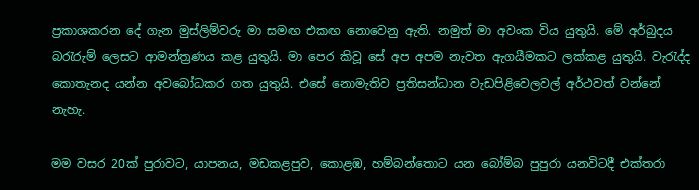ප්‍රකාශකරන දේ ගැන මුස්ලිම්වරු මා සමඟ එකඟ නොවෙනු ඇති. නමුත් මා අවංක විය යුතුයි. මේ අර්බුදය බරැරුම් ලෙසට ආමන්ත්‍රණය කළ යුතුයි. මා පෙර කිවූ සේ අප අපම නැවත ඇගයීමකට ලක්කළ යුතුයි. වැරැද්ද කොතැනද යන්න අවබෝධකර ගත යුතුයි. එසේ නොමැතිව ප්‍රතිසන්ධාන වැඩපිළිවෙලවල් අර්ථවත් වන්නේ නැහැ.

මම වසර 20ක් පුරාවට, යාපනය, මඩකළපුව, කොළඹ, හම්බන්තොට යන බෝම්බ පුපුරා යනවිටදී එක්තරා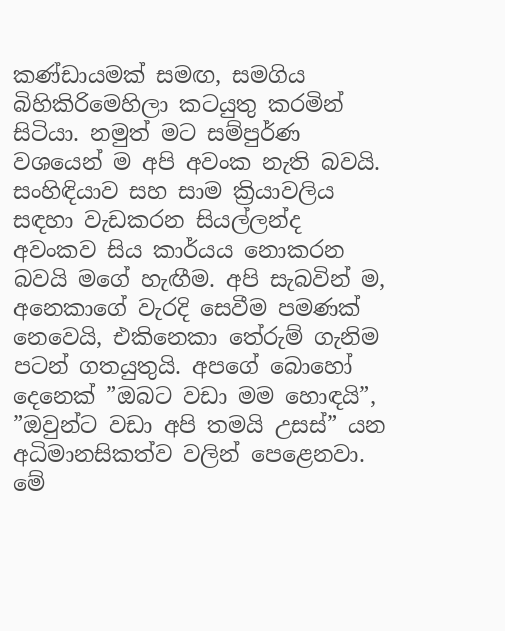කණ්ඩායමක් සමඟ, සමගිය බිහිකිරිමෙහිලා කටයුතු කරමින් සිටියා. නමුත් මට සම්පුර්ණ වශයෙන් ම අපි අවංක නැති බවයි. සංහිඳියාව සහ සාම ක්‍රියාවලිය සඳහා වැඩකරන සියල්ලන්ද අවංකව සිය කාර්යය නොකරන බවයි මගේ හැඟීම. අපි සැබවින් ම, අනෙකාගේ වැරදි සෙවීම පමණක් නෙවෙයි, එකිනෙකා තේරුම් ගැනිම පටන් ගතයුතුයි. අපගේ බොහෝ දෙනෙක් ”ඔබට වඩා මම හොඳයි”, ”ඔවුන්ට වඩා අපි තමයි උසස්” යන අධිමානසිකත්ව වලින් පෙළෙනවා. මේ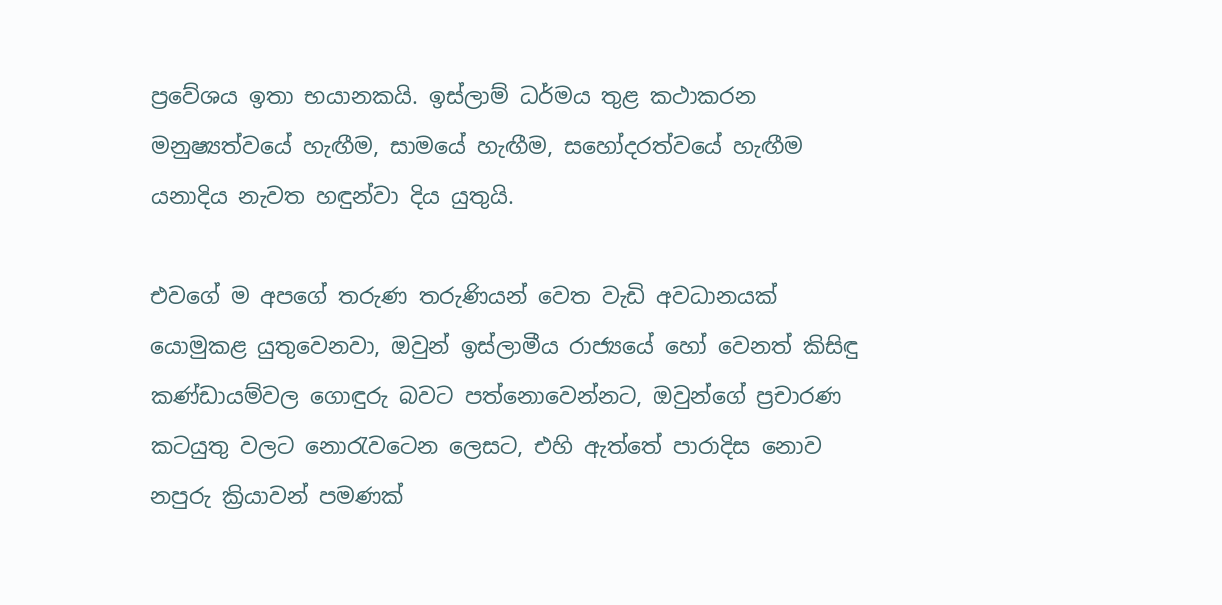ප්‍රවේශය ඉතා භයානකයි. ඉස්ලාම් ධර්මය තුළ කථාකරන මනුෂ්‍යත්වයේ හැඟීම, සාමයේ හැඟීම, සහෝදරත්වයේ හැඟීම යනාදිය නැවත හඳුන්වා දිය යුතුයි.

එවගේ ම අපගේ තරුණ තරුණියන් වෙත වැඩි අවධානයක් යොමුකළ යුතුවෙනවා, ඔවුන් ඉස්ලාමීය රාජ්‍යයේ හෝ වෙනත් කිසිඳු කණ්ඩායම්වල ගොඳුරු බවට පත්නොවෙන්නට, ඔවුන්ගේ ප්‍රචාරණ කටයුතු වලට නොරැවටෙන ලෙසට, එහි ඇත්තේ පාරාදිස නොව නපුරු ක්‍රියාවන් පමණක්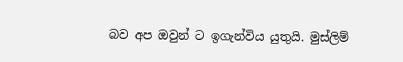බව අප ඔවුන් ට ඉගැන්විය යුතුයි. මුස්ලිම්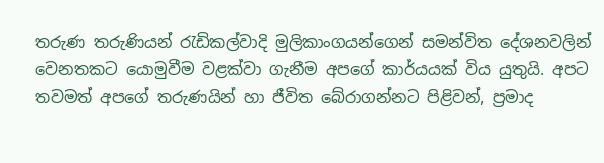තරුණ තරුණියන් රැඩිකල්වාදි මුලිකාංගයන්ගෙන් සමන්විත දේශනවලින් වෙනතකට යොමුවීම වළක්වා ගැනීම අපගේ කාර්යයක් විය යුතුයි. අපට තවමත් අපගේ තරුණයින් හා ජීවිත බේරාගන්නට පිළිවන්, ප්‍රමාද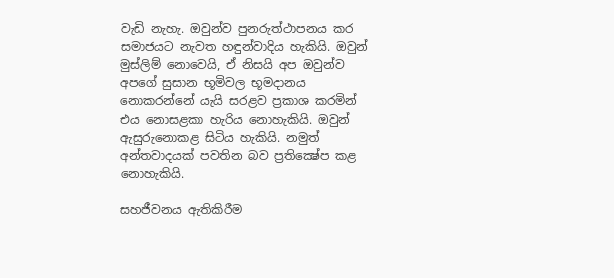වැඩි නැහැ. ඔවුන්ව පුනරුත්ථාපනය කර සමාජයට නැවත හඳුන්වාදිය හැකියි. ඔවුන් මුස්ලිම් නොවෙයි, ඒ නිසයි අප ඔවුන්ව අපගේ සුසාන භූමිවල භූමදානය නොකරන්නේ යැයි සරළව ප්‍රකාශ කරමින් එය නොසළකා හැරිය නොහැකියි. ඔවුන් ඇසුරුනොකළ සිටිය හැකියි. නමුත් අන්තවාදයක් පවතින බව ප්‍රතික්‍ෂේප කළ නොහැකියි.

සහජීවනය ඇතිකිරීම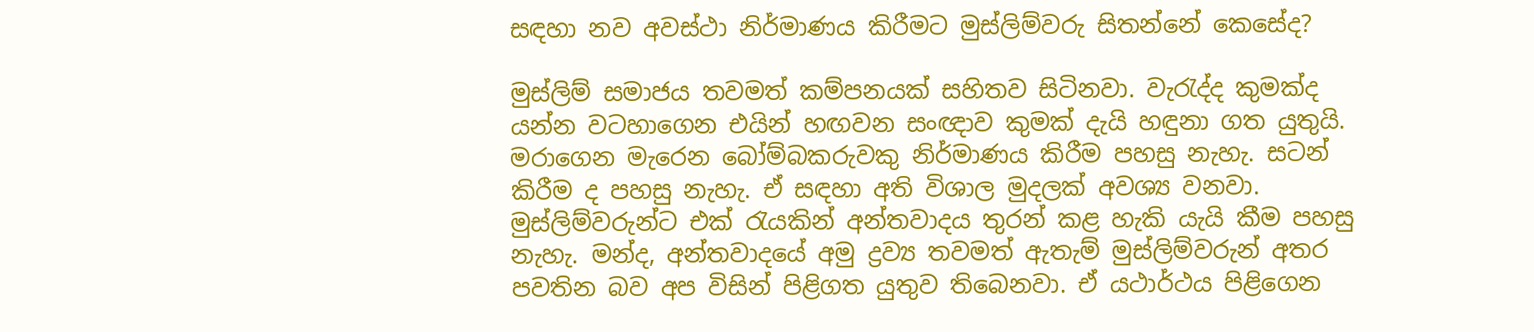සඳහා නව අවස්ථා නිර්මාණය කිරීමට මුස්ලිම්වරු සිතන්නේ කෙසේද?

මුස්ලිම් සමාජය තවමත් කම්පනයක් සහිතව සිටිනවා. වැරැද්ද කුමක්ද යන්න වටහාගෙන එයින් හඟවන සංඥාව කුමක් දැයි හඳුනා ගත යුතුයි. මරාගෙන මැරෙන බෝම්බකරුවකු නිර්මාණය කිරීම පහසු නැහැ. සටන් කිරීම ද පහසු නැහැ. ඒ සඳහා අති විශාල මුදලක් අවශ්‍ය වනවා. මුස්ලිම්වරුන්ට එක් රැයකින් අන්තවාදය තුරන් කළ හැකි යැයි කීම පහසු නැහැ. මන්ද, අන්තවාදයේ අමු ද්‍රව්‍ය තවමත් ඇතැම් මුස්ලිම්වරුන් අතර පවතින බව අප විසින් පිළිගත යුතුව තිබෙනවා. ඒ යථාර්ථය පිළිගෙන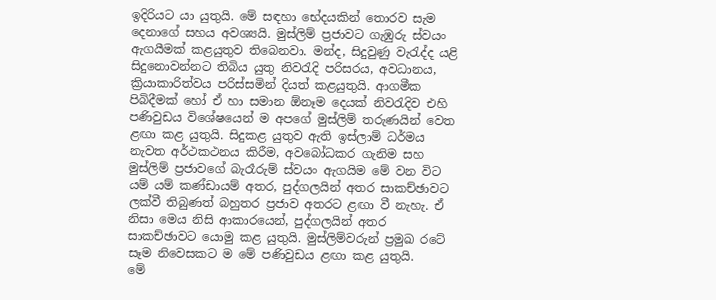ඉදිරියට යා යුතුයි. මේ සඳහා භේදයකින් තොරව සැම දෙනාගේ සහය අවශ්‍යයි. මුස්ලිම් ප්‍රජාවට ගැඹුරු ස්වයං ඇගයීමක් කළයුතුව තිබෙනවා. මන්ද, සිදුවුණු වැරැද්ද යළි සිදුනොවන්නට තිබිය යුතු නිවරැදි පරිසරය, අවධානය, ක්‍රියාකාරිත්වය පරිස්සමින් දියත් කළයුතුයි. ආගමීක පිබිදීමක් හෝ ඒ හා සමාන ඕනෑම දෙයක් නිවරැදිව එහි පණිවුඩය විශේෂයෙන් ම අපගේ මුස්ලිම් තරුණයින් වෙත ළඟා කළ යුතුයි. සිදුකළ යුතුව ඇති ඉස්ලාම් ධර්මය නැවත අර්ථකථනය කිරීම, අවබෝධකර ගැනිම සහ මුස්ලිම් ප්‍රජාවගේ බැරෑරුම් ස්වයං ඇගයිම මේ වන විට යම් යම් කණ්ඩායම් අතර, පුද්ගලයින් අතර සාකච්ඡාවට ලක්වී තිබුණත් බහුතර ප්‍රජාව අතරට ළඟා වී නැහැ. ඒ නිසා මෙය නිසි ආකාරයෙන්, පුද්ගලයින් අතර සාකච්ඡාවට යොමු කළ යුතුයි. මුස්ලිම්වරුන් ප්‍රමුඛ රටේ සෑම නිවෙසකට ම මේ පණිවුඩය ළඟා කළ යුතුයි.
මේ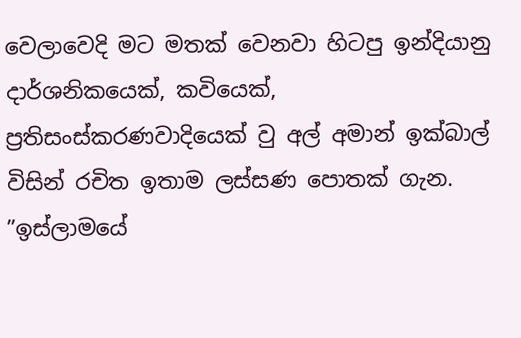වෙලාවෙදි මට මතක් වෙනවා හිටපු ඉන්දියානු දාර්ශනිකයෙක්, කවියෙක්, ප්‍රතිසංස්කරණවාදියෙක් වු අල් අමාන් ඉක්බාල් විසින් රචිත ඉතාම ලස්සණ පොතක් ගැන. ”ඉස්ලාමයේ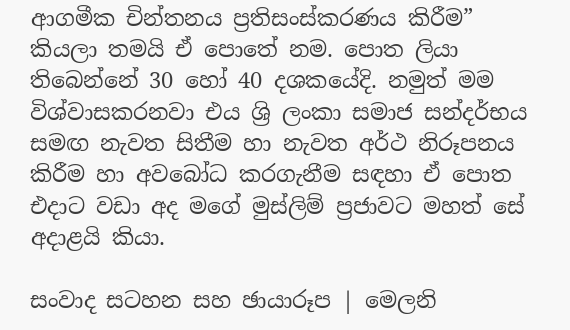ආගමීක චින්තනය ප්‍රතිසංස්කරණය කිරීම” කියලා තමයි ඒ පොතේ නම. පොත ලියා තිබෙන්නේ 30 හෝ 40 දශකයේදි. නමුත් මම විශ්වාසකරනවා එය ශ්‍රි ලංකා සමාජ සන්දර්භය සමඟ නැවත සිතීම හා නැවත අර්ථ නිරූපනය කිරීම හා අවබෝධ කරගැනීම සඳහා ඒ පොත එදාට වඩා අද මගේ මුස්ලිම් ප්‍රජාවට මහත් සේ අදාළයි කියා.

සංවාද සටහන සහ ඡායාරූප | මෙලනි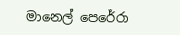මානෙල් පෙරේරා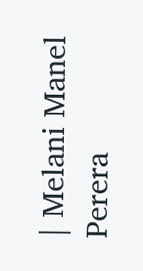| Melani Manel Perera